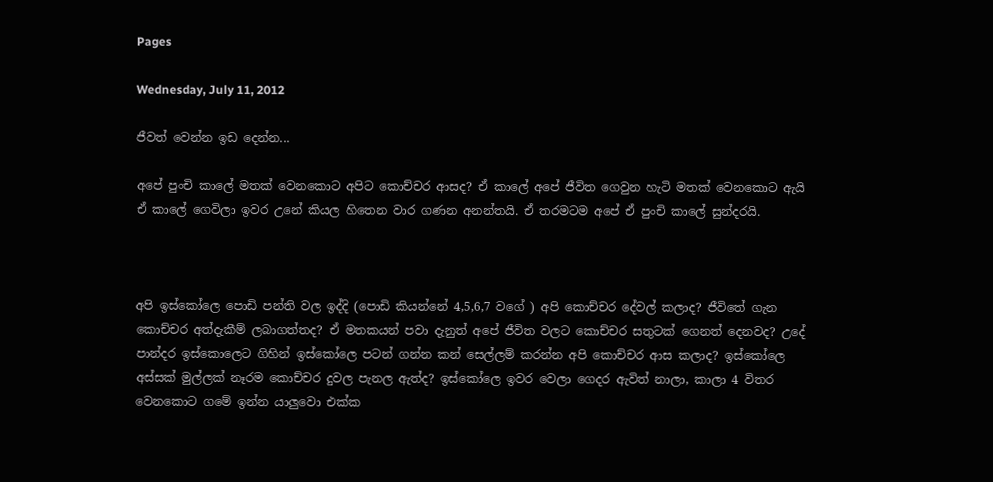Pages

Wednesday, July 11, 2012

ජීවත් වෙන්න ඉඩ දෙන්න...

අපේ පුංචි කාලේ මතක් වෙනකොට අපිට කොච්චර ආසද? ඒ කාලේ අපේ ජීවිත ගෙවුන හැටි මතක් වෙනකොට ඇයි ඒ කාලේ ගෙවිලා ඉවර උනේ කියල හිතෙන වාර ගණන අනන්තයි. ඒ තරමටම අපේ ඒ පුංචි කාලේ සුන්දරයි.



අපි ඉස්කෝලෙ පොඩි පන්ති වල ඉද්දි (පොඩි කියන්නේ 4,5,6,7 වගේ ) අපි කොච්චර දේවල් කලාද? ජීවිතේ ගැන කොච්චර අත්දැකීම් ලබාගත්තද? ඒ මතකයන් පවා දැනුත් අපේ ජීවිත වලට කොච්චර සතුටක් ගෙනත් දෙනවද? උදේ පාන්දර ඉස්කොලෙට ගිහින් ඉස්කෝලෙ පටන් ගන්න කන් සෙල්ලම් කරන්න අපි කොච්චර ආස කලාද? ඉස්කෝලෙ අස්සක් මුල්ලක් නෑරම කොච්චර දුවල පැනල ඇත්ද? ඉස්කෝලෙ ඉවර වෙලා ගෙදර ඇවිත් නාලා, කාලා 4 විතර වෙනකොට ගමේ ඉන්න යාලුවො එක්ක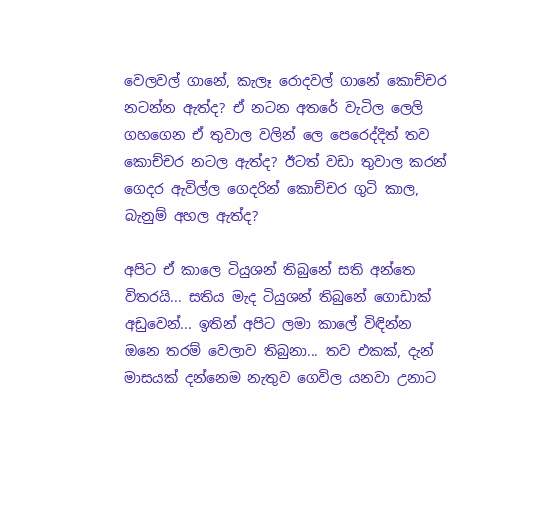වෙලවල් ගානේ, කැලෑ රොදවල් ගානේ කොච්චර නටන්න ඇත්ද? ඒ නටන අතරේ වැටිල ලෙලි ගහගෙන ඒ තුවාල වලින් ලෙ පෙරෙද්දිත් තව කොච්චර නටල ඇත්ද? ඊටත් වඩා තුවාල කරන් ගෙදර ඇවිල්ල ගෙදරින් කොච්චර ගුටි කාල, බැනුම් අහල ඇත්ද?

අපිට ඒ කාලෙ ටියුශන් තිබුනේ සති අන්තෙ විතරයි... සතිය මැද ටියුශන් තිබුනේ ගොඩාක් අඩුවෙන්... ඉතින් අපිට ලමා කාලේ විඳින්න ඔනෙ තරම් වෙලාව තිබුනා... තව එකක්, දැන් මාසයක් දන්නෙම නැතුව ගෙවිල යනවා උනාට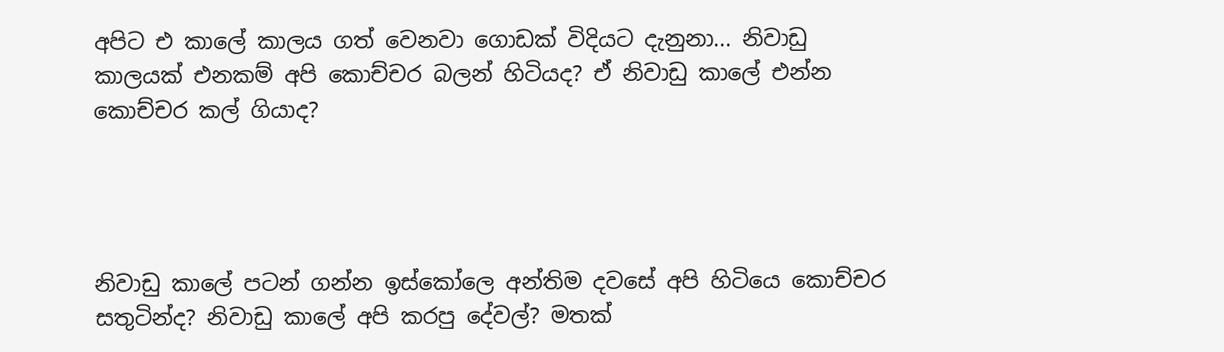අපිට එ කාලේ කාලය ගත් වෙනවා ගොඩක් විදියට දැනුනා... නිවාඩු කාලයක් එනකම් අපි කොච්චර බලන් හිටියද? ඒ නිවාඩු කාලේ එන්න කොච්චර කල් ගියාද?




නිවාඩු කාලේ පටන් ගන්න ඉස්කෝලෙ අන්තිම දවසේ අපි හිටියෙ කොච්චර සතුටින්ද? නිවාඩු කාලේ අපි කරපු දේවල්? මතක්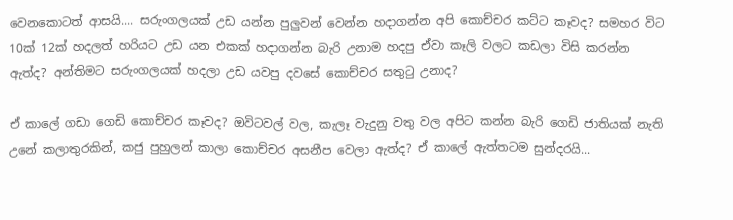වෙනකොටත් ආසයි.... සරුංගලයක් උඩ යන්න පුලුවන් වෙන්න හදාගන්න අපි කොච්චර කට්ට කෑවද? සමහර විට 10ක් 12ක් හදලත් හරියට උඩ යන එකක් හදාගන්න බැරි උනාම හදපු ඒවා කෑලි වලට කඩලා විසි කරන්න ඇත්ද? අන්තිමට සරුංගලයක් හදලා උඩ යවපු දවසේ කොච්චර සතුටු උනාද?

ඒ කාලේ ගඩා ගෙඩි කොච්චර කෑවද? ඔවිටවල් වල, කැලෑ වැදුනු වතු වල අපිට කන්න බැරි ගෙඩි ජාතියක් නැති උනේ කලාතුරකින්, කජු පුහුලන් කාලා කොච්චර අසනීප වෙලා ඇත්ද? ඒ කාලේ ඇත්තටම සුන්දරයි...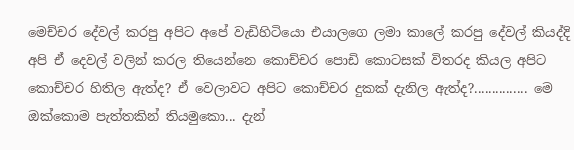මෙච්චර දේවල් කරපු අපිට අපේ වැඩිහිටියො එයාලගෙ ලමා කාලේ කරපු දේවල් කියද්දි අපි ඒ දෙවල් වලින් කරල තියෙන්නෙ කොච්චර පොඩි කොටසක් විතරද කියල අපිට කොච්චර හිතිල ඇත්ද? ඒ වෙලාවට අපිට කොච්චර දුකක් දැනිල ඇත්ද?............... මෙ ඔක්කොම පැත්තකින් තියමුකො... දැන්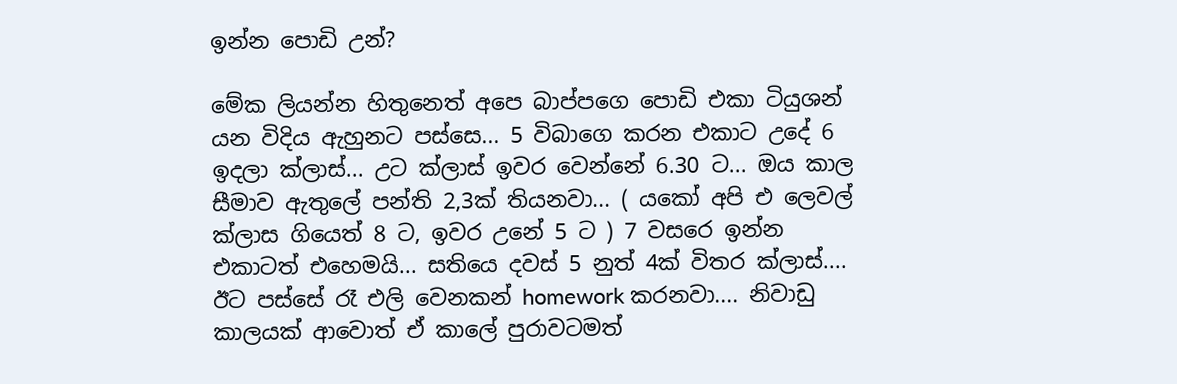ඉන්න පොඩි උන්?

මේක ලියන්න හිතුනෙත් අපෙ බාප්පගෙ පොඩි එකා ටියුශන් යන විදිය ඇහුනට පස්සෙ... 5 විබාගෙ කරන එකාට උදේ 6 ඉදලා ක්ලාස්... උට ක්ලාස් ඉවර වෙන්නේ 6.30 ට... ඔය කාල සීමාව ඇතුලේ පන්ති 2,3ක් තියනවා... ( යකෝ අපි එ ලෙවල් ක්ලාස ගියෙත් 8 ට, ඉවර උනේ 5 ට ) 7 වසරෙ ඉන්න එකාටත් එහෙමයි... සතියෙ දවස් 5 නුත් 4ක් විතර ක්ලාස්.... ඊට පස්සේ රෑ එලි වෙනකන් homework කරනවා.... නිවාඩු කාලයක් ආවොත් ඒ කාලේ පුරාවටමත්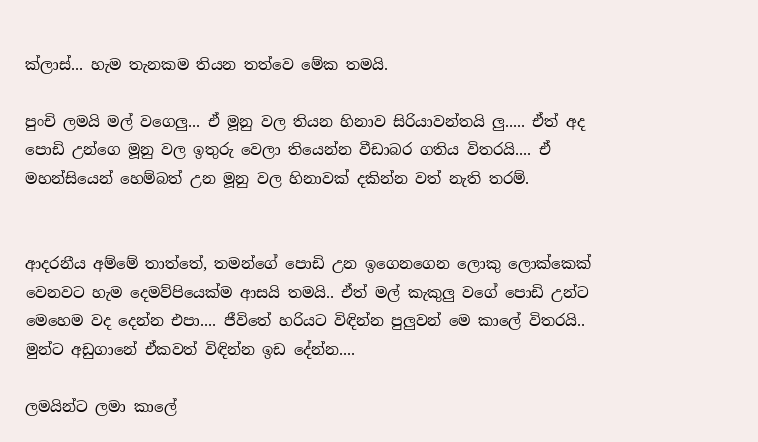ක්ලාස්... හැම තැනකම තියන තත්වෙ මේක තමයි.

පුංචි ලමයි මල් වගෙලු... ඒ මූනු වල තියන හිනාව සිරියාවන්තයි ලු..... ඒත් අද පොඩි උන්ගෙ මූනු වල ඉතුරු වෙලා තියෙන්න වීඩාබර ගතිය විතරයි.... ඒ මහන්සියෙන් හෙම්බත් උන මූනු වල හිනාවක් දකින්න වත් නැති තරම්.


ආදරනීය අම්මේ තාත්තේ, තමන්ගේ පොඩි උන ඉගෙනගෙන ලොකු ලොක්කෙක් වෙනවට හැම දෙමව්පියෙක්ම ආසයි තමයි.. ඒත් මල් කැකුලු වගේ පොඩි උන්ට මෙහෙම වද දෙන්න එපා.... ජීවිතේ හරියට විඳින්න පුලුවන් මෙ කාලේ විතරයි.. මුන්ට අඩුගානේ ඒකවත් විඳින්න ඉඩ දේන්න....

ලමයින්ට ලමා කාලේ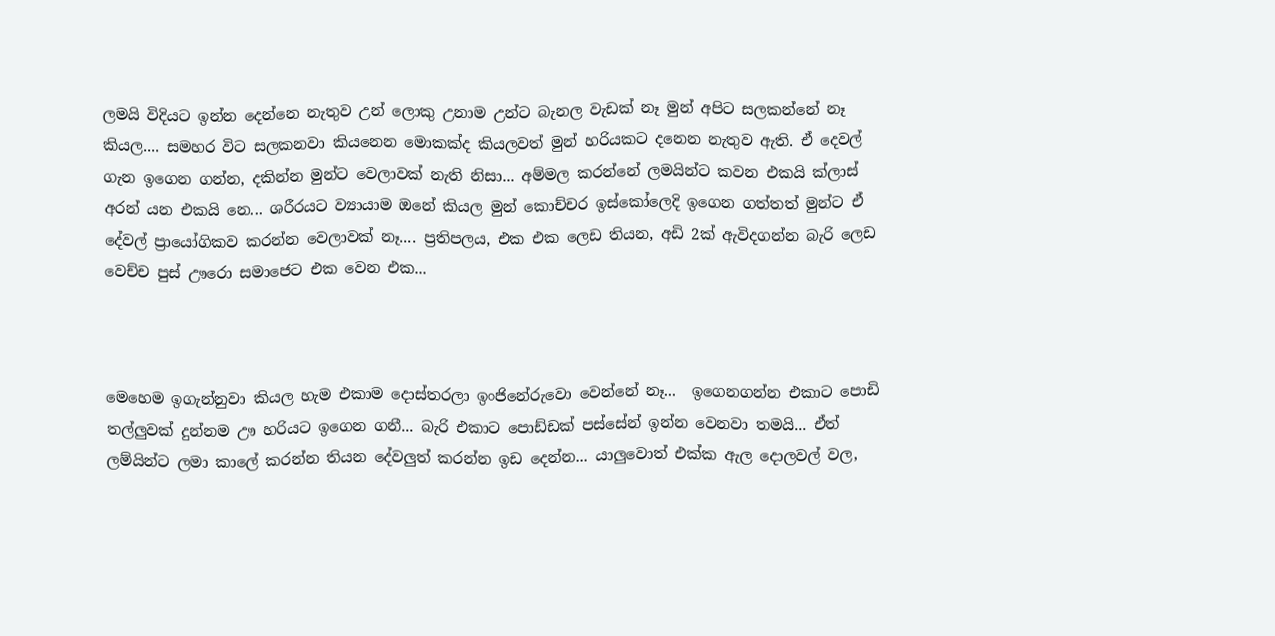ලමයි විදියට ඉන්න දෙන්නෙ නැතුව උන් ලොකු උනාම උන්ට බැනල වැඩක් නෑ මුන් අපිට සලකන්නේ නෑ කියල.... සමහර විට සලකනවා කියනෙන මොකක්ද කියලවත් මුන් හරියකට දනෙන නැතුව ඇති. ඒ දෙවල් ගැන ඉගෙන ගන්න, දකින්න මුන්ට වෙලාවක් නැති නිසා... අම්මල කරන්නේ ලමයින්ට කවන එකයි ක්ලාස් අරන් යන එකයි නෙ... ශරීරයට ව්‍යායාම ඔනේ කියල මුන් කොච්චර ඉස්කෝලෙදි ඉගෙන ගත්තත් මුන්ට ඒ දේවල් ප්‍රායෝගිකව කරන්න වෙලාවක් නෑ.... ප්‍රතිපලය, එක එක ලෙඩ තියන, අඩි 2ක් ඇවිදගන්න බැරි ලෙඩ වෙච්ච පුස් ඌරො සමාජෙට එක වෙන එක...



මෙහෙම ඉගැන්නුවා කියල හැම එකාම දොස්තරලා ඉංජිනේරුවො වෙන්නේ නෑ...  ඉගෙනගන්න එකාට පොඩි තල්ලුවක් දුන්නම ඌ හරියට ඉගෙන ගනී... බැරි එකාට පොඩ්ඩක් පස්සේන් ඉන්න වෙනවා තමයි... ඒත් ලම්යින්ට ලමා කාලේ කරන්න තියන දේවලුත් කරන්න ඉඩ දෙන්න... යාලුවොත් එක්ක ඇල දොලවල් වල,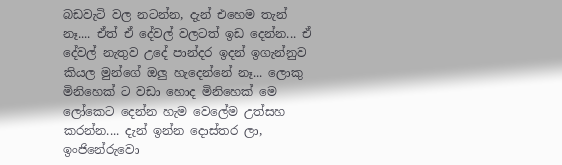බඩවැටි වල නටන්න, දැන් එහෙම තැන් නෑ.... ඒත් ඒ දේවල් වලටත් ඉඩ දෙන්න... ඒ දේවල් නැතුව උදේ පාන්දර ඉදන් ඉගැන්නුව කියල මුන්ගේ ඔලු හැදෙන්නේ නෑ... ලොකු මිනිහෙක් ට වඩා හොද මිනිහෙක් මෙ ලෝකෙට දෙන්න හැම වෙලේම උත්සහ කරන්න.... දැන් ඉන්න දොස්තර ලා, ඉංජිනේරුවො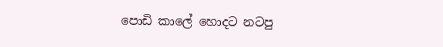පොඩි කාලේ හොදට නටපු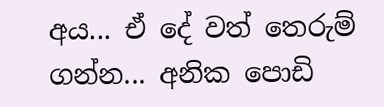අය... ඒ දේ වත් තෙරුම් ගන්න... අනික පොඩි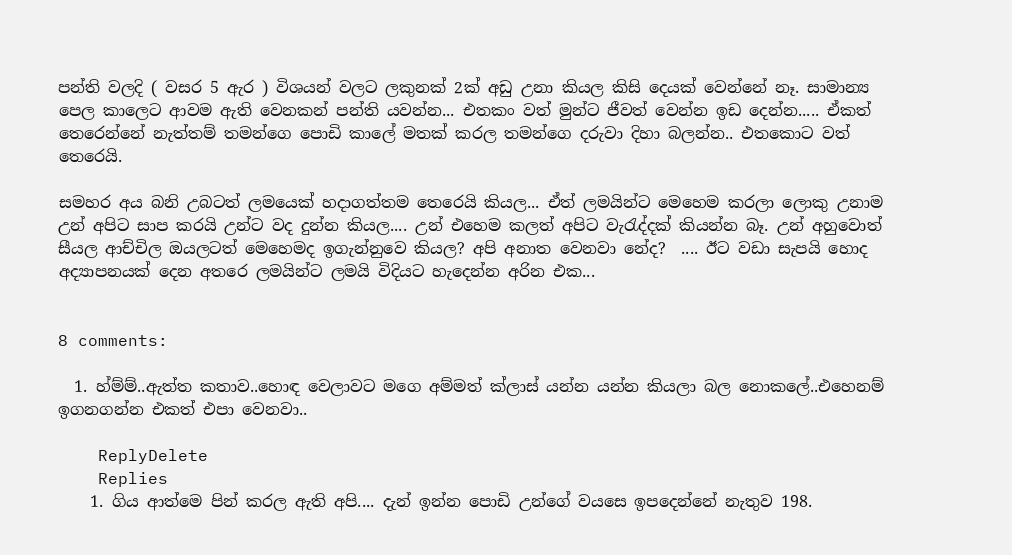පන්ති වලදි ( වසර 5 ඇර ) විශයන් වලට ලකුනක් 2ක් අඩු උනා කියල කිසි දෙයක් වෙන්නේ නෑ. සාමාන්‍ය පෙල කාලෙට ආවම ඇති වෙනකන් පන්ති යවන්න... එතකං වත් මුන්ට ජීවත් වෙන්න ඉඩ දෙන්න..... ඒකත් තෙරෙන්නේ නැත්තම් තමන්ගෙ පොඩි කාලේ මතක් කරල තමන්ගෙ දරුවා දිහා බලන්න.. එතකොට වත් තෙරෙයි.

සමහර අය බනි උබටත් ලමයෙක් හදාගත්තම තෙරෙයි කියල... ඒත් ලමයින්ට මෙහෙම කරලා ලොකු උනාම උන් අපිට සාප කරයි උන්ට වද දුන්න කියල.... උන් එහෙම කලත් අපිට වැරැද්දක් කියන්න බෑ. උන් අහුවොත් සීයල ආච්චිල ඔයලටත් මෙහෙමද ඉගැන්නුවෙ කියල? අපි අනාත වෙනවා නේද?  .... ඊට වඩා සැපයි හොද අද්‍යාපනයක් දෙන අතරෙ ලමයින්ට ලමයි විදියට හැදෙන්න අරින එක...


8 comments:

  1. හ්ම්ම්..ඇත්ත කතාව..හොඳ වෙලාවට මගෙ අම්මත් ක්ලාස් යන්න යන්න කියලා බල නොකලේ..එහෙනම් ඉගනගන්න එකත් එපා වෙනවා..

    ReplyDelete
    Replies
    1. ගිය ආත්මෙ පින් කරල ඇති අපි.... දැන් ඉන්න පොඩි උන්ගේ වයසෙ ඉපදෙන්නේ නැතුව 198.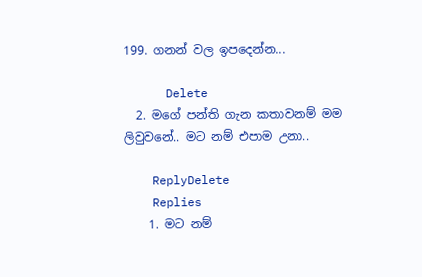199. ගනන් වල ඉපදෙන්න...

      Delete
  2. මගේ පන්ති ගැන කතාවනම් මම ලිවුවනේ.. මට නම් එපාම උනා..

    ReplyDelete
    Replies
    1. මට නම්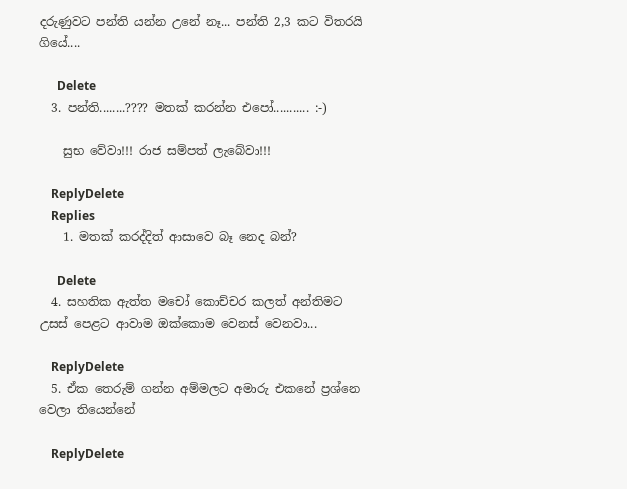දරුණුවට පන්ති යන්න උනේ නෑ... පන්ති 2,3 කට විතරයි ගියේ....

      Delete
  3. පන්ති........???? මතක් කරන්න එපෝ........... :-)

    සුභ වේවා!!! රාජ සම්පත් ලැබේවා!!!

    ReplyDelete
    Replies
    1. මතක් කරද්දිත් ආසාවෙ බෑ නෙද බන්?

      Delete
  4. සහතික ඇත්ත මචෝ කොච්චර කලත් අන්තිමට උසස් පෙළට ආවාම ඔක්කොම වෙනස් වෙනවා...

    ReplyDelete
  5. ඒක තෙරුම් ගන්න අම්මලට අමාරු එකනේ ප්‍රශ්නෙ වෙලා තියෙන්නේ

    ReplyDelete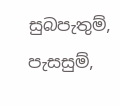සුබපැතුම්, පැසසුම්,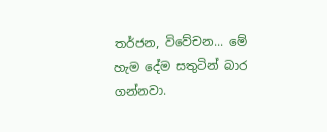තර්ජන, විවේචන... මේ හැම දේම සතුටින් බාර ගන්නවා.